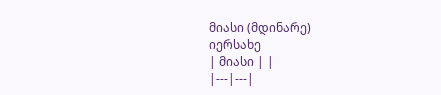მიასი (მდინარე)
იერსახე
| მიასი | |
|---|---|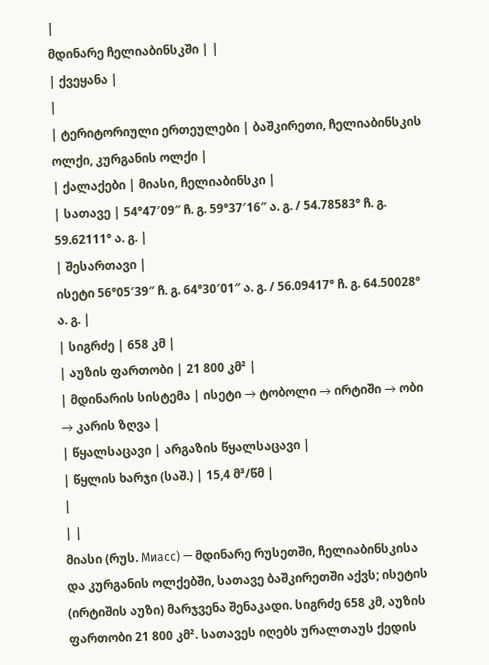|
მდინარე ჩელიაბინსკში | |
| ქვეყანა |
|
| ტერიტორიული ერთეულები | ბაშკირეთი, ჩელიაბინსკის ოლქი, კურგანის ოლქი |
| ქალაქები | მიასი, ჩელიაბინსკი |
| სათავე | 54°47′09″ ჩ. გ. 59°37′16″ ა. გ. / 54.78583° ჩ. გ. 59.62111° ა. გ. |
| შესართავი |
ისეტი 56°05′39″ ჩ. გ. 64°30′01″ ა. გ. / 56.09417° ჩ. გ. 64.50028° ა. გ. |
| სიგრძე | 658 კმ |
| აუზის ფართობი | 21 800 კმ² |
| მდინარის სისტემა | ისეტი → ტობოლი → ირტიში → ობი → კარის ზღვა |
| წყალსაცავი | არგაზის წყალსაცავი |
| წყლის ხარჯი (საშ.) | 15,4 მ³/წმ |
|
| |
მიასი (რუს. Миасс) — მდინარე რუსეთში, ჩელიაბინსკისა და კურგანის ოლქებში, სათავე ბაშკირეთში აქვს; ისეტის (ირტიშის აუზი) მარჯვენა შენაკადი. სიგრძე 658 კმ, აუზის ფართობი 21 800 კმ². სათავეს იღებს ურალთაუს ქედის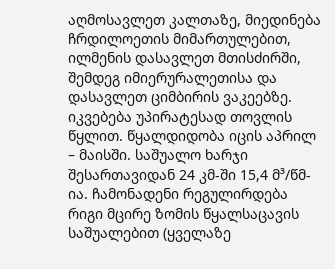აღმოსავლეთ კალთაზე, მიედინება ჩრდილოეთის მიმართულებით, ილმენის დასავლეთ მთისძირში, შემდეგ იმიერურალეთისა და დასავლეთ ციმბირის ვაკეებზე. იკვებება უპირატესად თოვლის წყლით. წყალდიდობა იცის აპრილ – მაისში. საშუალო ხარჯი შესართავიდან 24 კმ-ში 15,4 მ³/წმ-ია. ჩამონადენი რეგულირდება რიგი მცირე ზომის წყალსაცავის საშუალებით (ყველაზე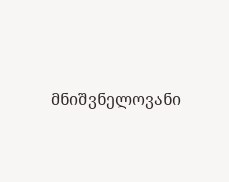მნიშვნელოვანი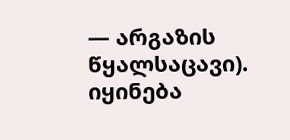— არგაზის წყალსაცავი). იყინება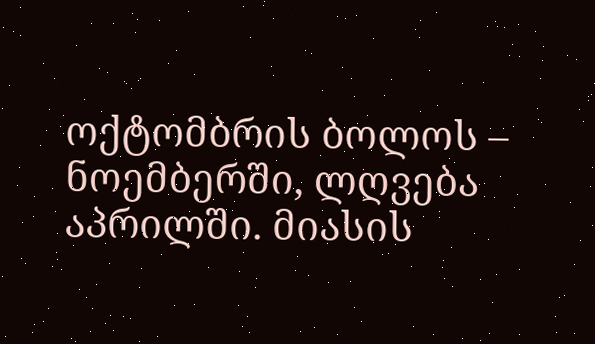ოქტომბრის ბოლოს – ნოემბერში, ლღვება აპრილში. მიასის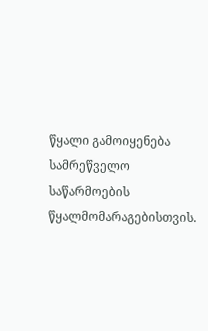წყალი გამოიყენება სამრეწველო საწარმოების წყალმომარაგებისთვის.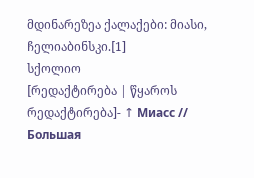მდინარეზეა ქალაქები: მიასი, ჩელიაბინსკი.[1]
სქოლიო
[რედაქტირება | წყაროს რედაქტირება]- ↑ Миасс // Большая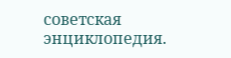советская энциклопедия.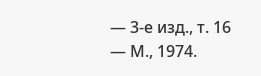— 3-е изд., т. 16 — М., 1974.